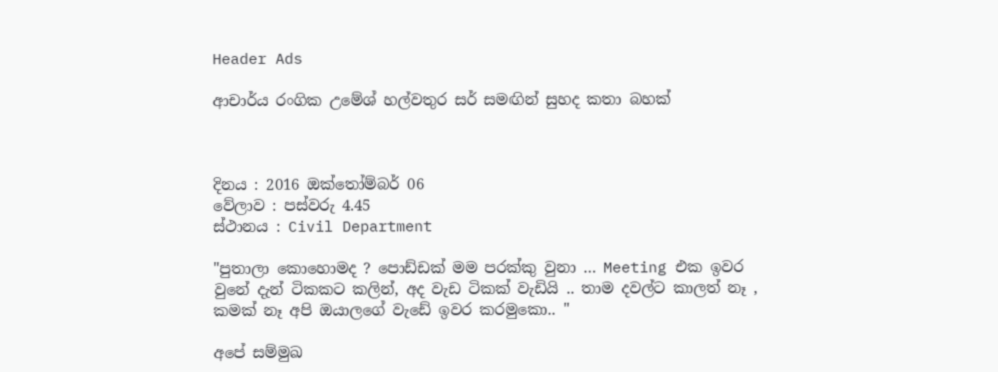Header Ads

ආචාර්ය රංගික උමේශ් හල්වතුර සර් සමඟින් සුහද කතා බහක්



දිනය : 2016 ඔක්තෝම්බර් 06
වේලාව : පස්වරු 4.45
ස්ථානය : Civil Department

"පුතාලා කොහොමද ? පොඩ්ඩක් මම පරක්කු වුනා … Meeting එක ඉවර වුනේ දැන් ටිකකට කලින්, අද වැඩ ටිකක් වැඩියි .. තාම දවල්ට කාලත් නෑ , කමක් නෑ අපි ඔයාලගේ වැඩේ ඉවර කරමුකො.. "

අපේ සම්මුඛ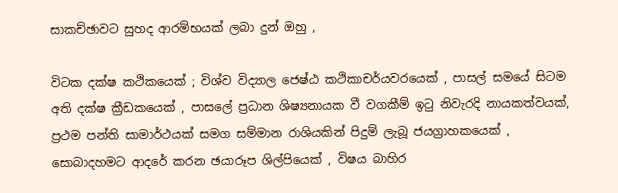සාකච්ඡාවට සුහද ආරම්භයක් ලබා දුන් ඔහු ,

විටක දක්ෂ කථිකයෙක් ; විශ්ව විද්‍යාල ජෙෂ්ඨ කථිකාචර්යවරයෙක් , පාසල් සමයේ සිටම අති දක්ෂ ක්‍රීඩකයෙක් , පාසලේ ප්‍රධාන ශිෂ්‍යනායක වී වගකීම් ඉටු නිවැරදි නායකත්වයක්, ප්‍රථම පන්ති සාමාර්ථයක් සමග සම්මාන රාශියකින් පිදුම් ලැබූ ජයග්‍රාහකයෙක් , සොබාදහමට ආදරේ කරන ඡයාරූප ශිල්පියෙක් , විෂය බාහිර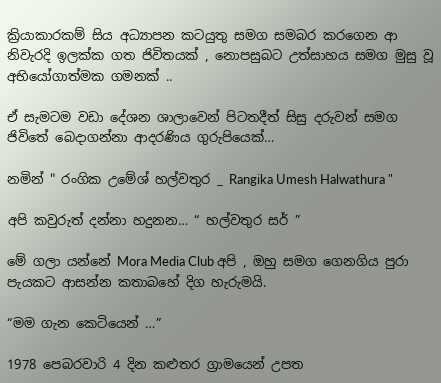ක්‍රියාකාරකම් සිය අධ්‍යාපන කටයුතු සමග සමබර කරගෙන ආ නිවැරදි ඉලක්ක ගත ජිවිතයක් , නොපසුබට උත්සාහය සමග මුසු වූ අභියෝගාත්මක ගමනක් ..

ඒ සැමටම වඩා දේශන ශාලාවෙන් පිටතදීත් සිසු දරුවන් සමග ජිවිතේ බෙදාගන්නා ආදරණිය ගුරුපියෙක්…

නමින් " රංගික උමේශ් හල්වතුර _ Rangika Umesh Halwathura "

අපි කවුරුත් දන්නා හදුනන… “ හල්වතුර සර් ”

මේ ගලා යන්නේ Mora Media Club අපි , ඔහු සමග ගෙනගිය පුරා පැයකට ආසන්න කතාබහේ දිග හැරුමයි.

“මම ගැන කෙටියෙන් …”

1978 පෙබරවාරි 4 දින කළුතර ග්‍රාමයෙන් උපත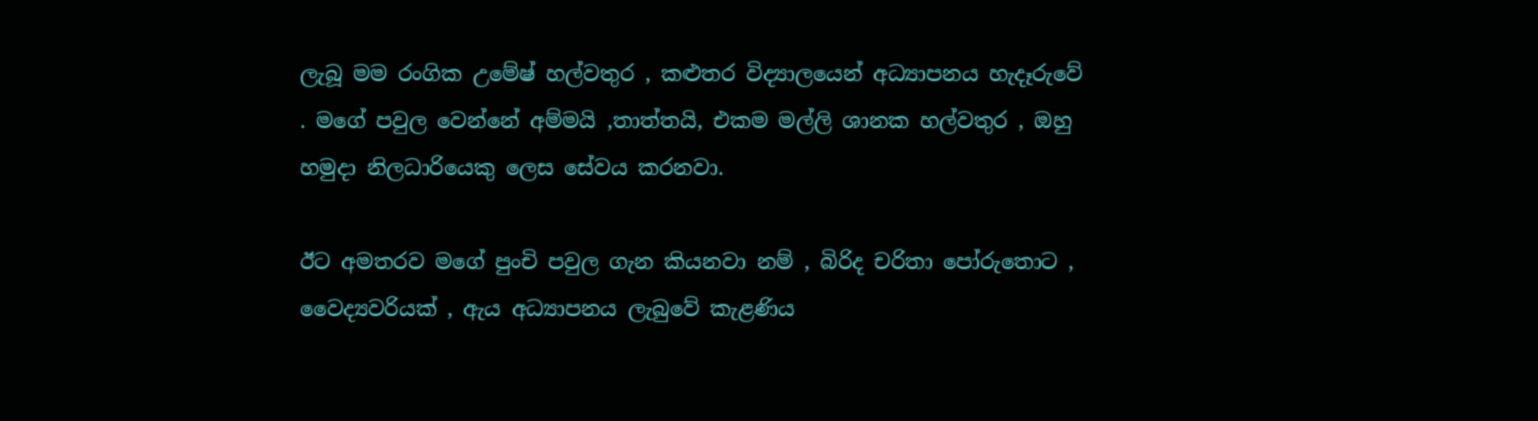ලැබූ මම රංගික උමේෂ් හල්වතුර , කළුතර විද්‍යාලයෙන් අධ්‍යාපනය හැදෑරුවේ . මගේ පවුල වෙන්නේ අම්මයි ,තාත්තයි, එකම මල්ලි ශානක හල්වතුර , ඔහු හමුදා නිලධාරියෙකු ලෙස සේවය කරනවා.

ඊට අමතරව මගේ පුංචි පවුල ගැන කියනවා නම් , බිරිද චරිතා පෝරුතොට , වෛද්‍යවරියක් , ඇය අධ්‍යාපනය ලැබුවේ කැළණිය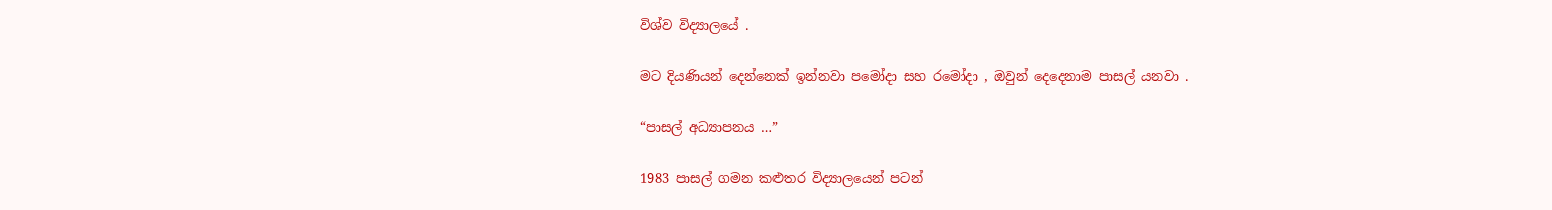විශ්ව විද්‍යාලයේ .

මට දියණියන් දෙන්නෙක් ඉන්නවා පමෝදා සහ රමෝදා , ඔවුන් දෙදෙනාම පාසල් යනවා .

“පාසල් අධ්‍යාපනය …”

1983 පාසල් ගමන කළුතර විද්‍යාලයෙන් පටන්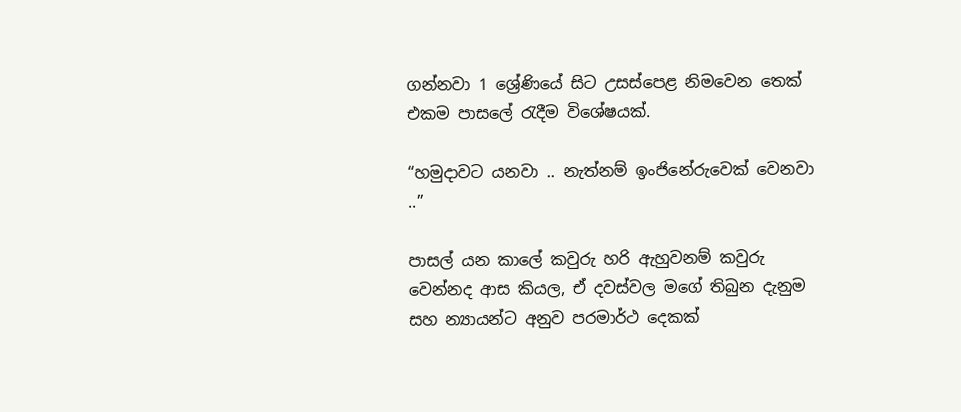ගන්නවා 1 ශ්‍රේණියේ සිට උසස්පෙළ නිමවෙන තෙක් එකම පාසලේ රැදීම විශේෂයක්.

“හමුදාවට යනවා .. නැත්නම් ඉංජිනේරුවෙක් වෙනවා ..”

පාසල් යන කාලේ කවුරු හරි ඇහුවනම් කවුරු වෙන්නද ආස කියල, ඒ දවස්වල මගේ තිබුන දැනුම සහ න්‍යායන්ට අනුව පරමාර්ථ දෙකක්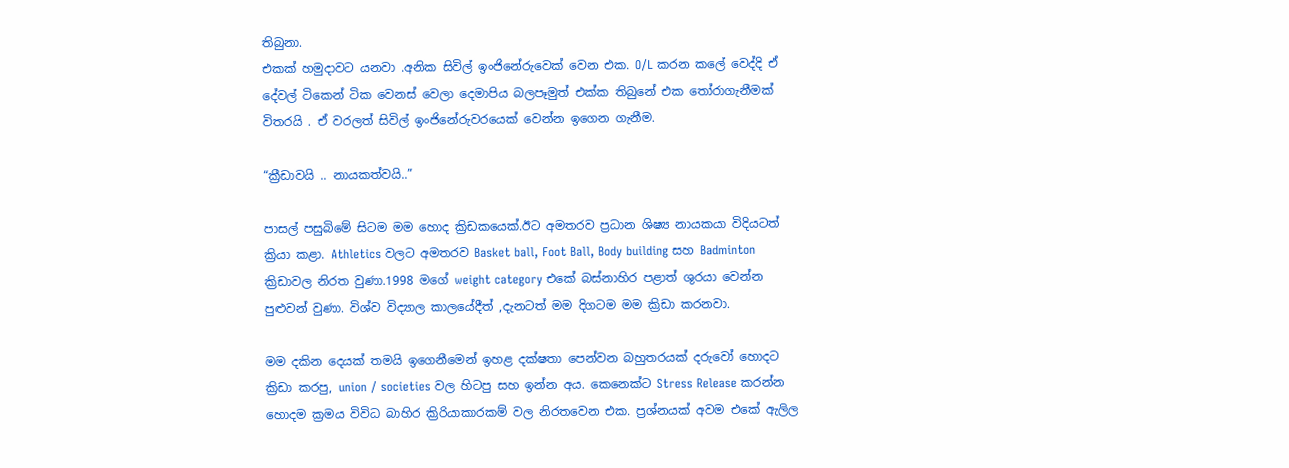තිබුනා.
එකක් හමුදාවට යනවා .අනික සිවිල් ඉංජිනේරුවෙක් වෙන එක. O/L කරන කලේ වෙද්දි ඒ දේවල් ටිකෙන් ටික වෙනස් වෙලා දෙමාපිය බලපෑමුත් එක්ක තිබුනේ එක තෝරාගැනීමක් විතරයි . ඒ වරලත් සිවිල් ඉංජිනේරුවරයෙක් වෙන්න ඉගෙන ගැනීම.

“ක්‍රීඩාවයි .. නායකත්වයි..”

පාසල් පසුබිමේ සිටම මම හොද ක්‍රිඩකයෙක්.ඊට අමතරව ප්‍රධාන ශිෂ්‍ය නායකයා විදියටත් ක්‍රියා කළා. Athletics වලට අමතරව Basket ball, Foot Ball, Body building සහ Badminton ක්‍රිඩාවල නිරත වුණා.1998 මගේ weight category එකේ බස්නාහිර පළාත් ශුරයා වෙන්න පුළුවන් වුණා. විශ්ව විද්‍යාල කාලයේදීත් ,දැනටත් මම දිගටම මම ක්‍රිඩා කරනවා.

මම දකින දෙයක් තමයි ඉගෙනීමෙන් ඉහළ දක්ෂතා පෙන්වන බහුතරයක් දරුවෝ හොදට ක්‍රිඩා කරපු, union / societies වල හිටපු සහ ඉන්න අය. කෙනෙක්ට Stress Release කරන්න හොදම ක්‍රමය විවිධ බාහිර ක්‍රිරියාකාරකම් වල නිරතවෙන එක. ප්‍රශ්නයක් අවම එකේ ඇලිල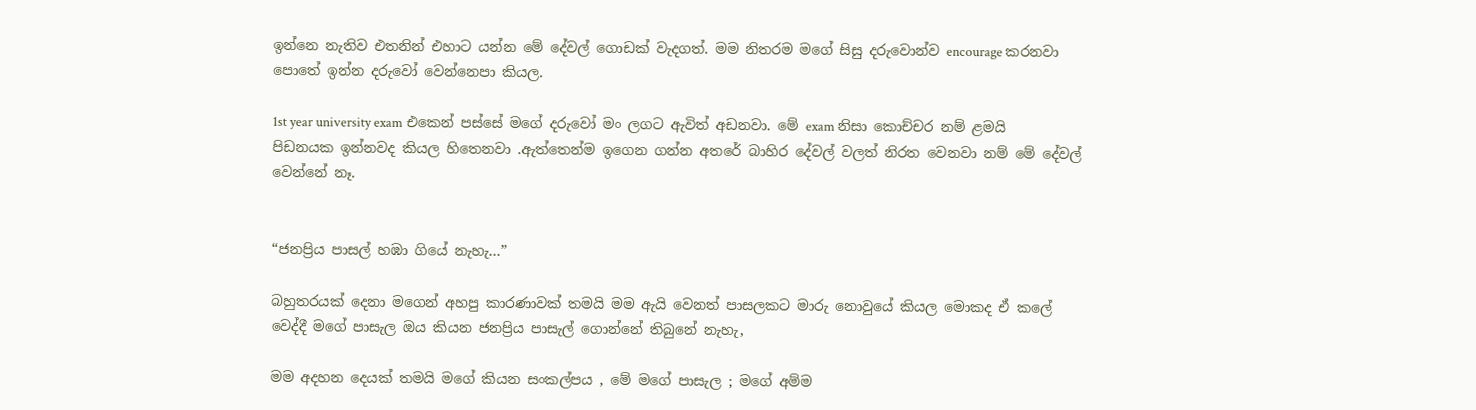ඉන්නෙ නැතිව එතනින් එහාට යන්න මේ දේවල් ගොඩක් වැදගත්. මම නිතරම මගේ සිසු දරුවොන්ව encourage කරනවා පොතේ ඉන්න දරුවෝ වෙන්නෙපා කියල.

1st year university exam එකෙන් පස්සේ මගේ දරුවෝ මං ලගට ඇවිත් අඩනවා. මේ exam නිසා කොච්චර නම් ළමයි පිඩනයක ඉන්නවද කියල හිතෙනවා .ඇත්තෙන්ම ඉගෙන ගන්න අතරේ බාහිර දේවල් වලත් නිරත වෙනවා නම් මේ දේවල් වෙන්නේ නෑ.


“ජනප්‍රිය පාසල් හඹා ගියේ නැහැ…”

බහුතරයක් දෙනා මගෙන් අහපු කාරණාවක් තමයි මම ඇයි වෙනත් පාසලකට මාරු නොවුයේ කියල මොකද ඒ කලේ වෙද්දී මගේ පාසැල ඔය කියන ජනප්‍රිය පාසැල් ගොන්නේ තිබුනේ නැහැ,

මම අදහන දෙයක් තමයි මගේ කියන සංකල්පය , මේ මගේ පාසැල ; මගේ අම්ම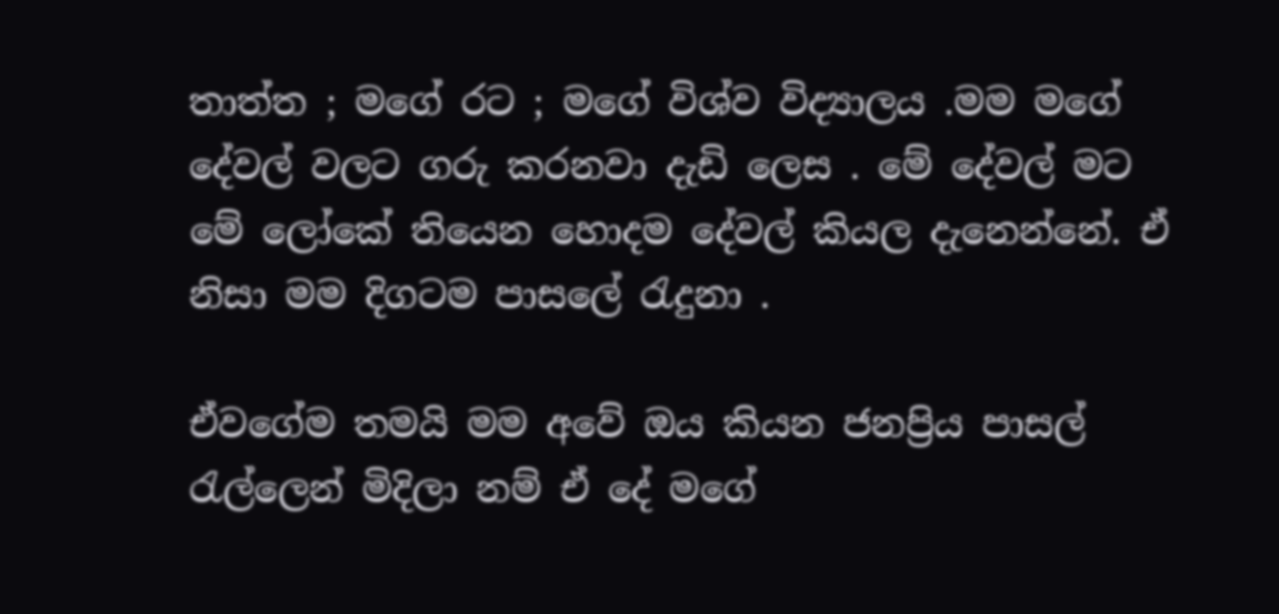තාත්ත ; මගේ රට ; මගේ විශ්ව විද්‍යාලය .මම මගේ දේවල් වලට ගරු කරනවා දැඩි ලෙස . මේ දේවල් මට මේ ලෝකේ තියෙන හොදම දේවල් කියල දැනෙන්නේ. ඒ නිසා මම දිගටම පාසලේ රැදුනා .

ඒවගේම තමයි මම අවේ ඔය කියන ජනප්‍රිය පාසල් රැල්ලෙන් මිදිලා නම් ඒ දේ මගේ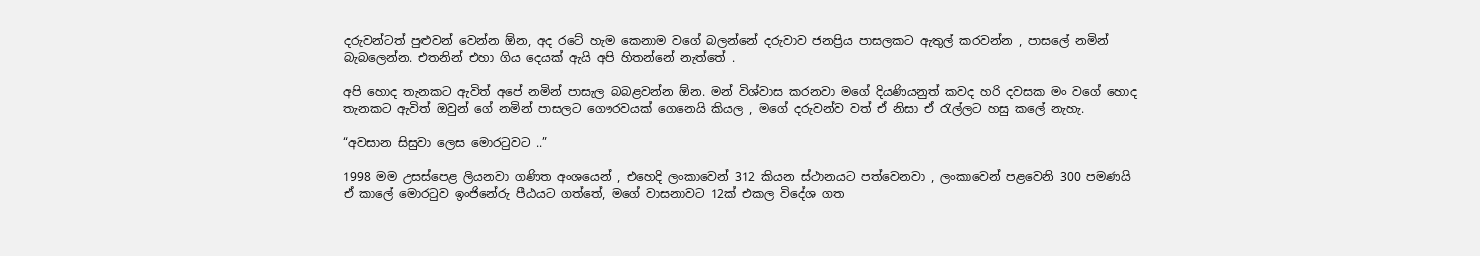දරුවන්ටත් පුළුවන් වෙන්න ඕන, අද රටේ හැම කෙනාම වගේ බලන්නේ දරුවාව ජනප්‍රිය පාසලකට ඇතුල් කරවන්න , පාසලේ නමින් බැබලෙන්න. එතනින් එහා ගිය දෙයක් ඇයි අපි හිතන්නේ නැත්තේ .

අපි හොද තැනකට ඇවිත් අපේ නමින් පාසැල බබළවන්න ඕන. මන් විශ්වාස කරනවා මගේ දියණියනුත් කවද හරි දවසක මං වගේ හොද තැනකට ඇවිත් ඔවුන් ගේ නමින් පාසලට ගෞරවයක් ගෙනෙයි කියල , මගේ දරුවන්ව වත් ඒ නිසා ඒ රැල්ලට හසු කලේ නැහැ.

“අවසාන සිසුවා ලෙස මොරටුවට ..”

1998 මම උසස්පෙළ ලියනවා ගණිත අංශයෙන් , එහෙදි ලංකාවෙන් 312 කියන ස්ථානයට පත්වෙනවා , ලංකාවෙන් පළවෙනි 300 පමණයි ඒ කාලේ මොරටුව ඉංජිනේරු පීඨයට ගත්තේ, මගේ වාසනාවට 12ක් එකල විදේශ ගත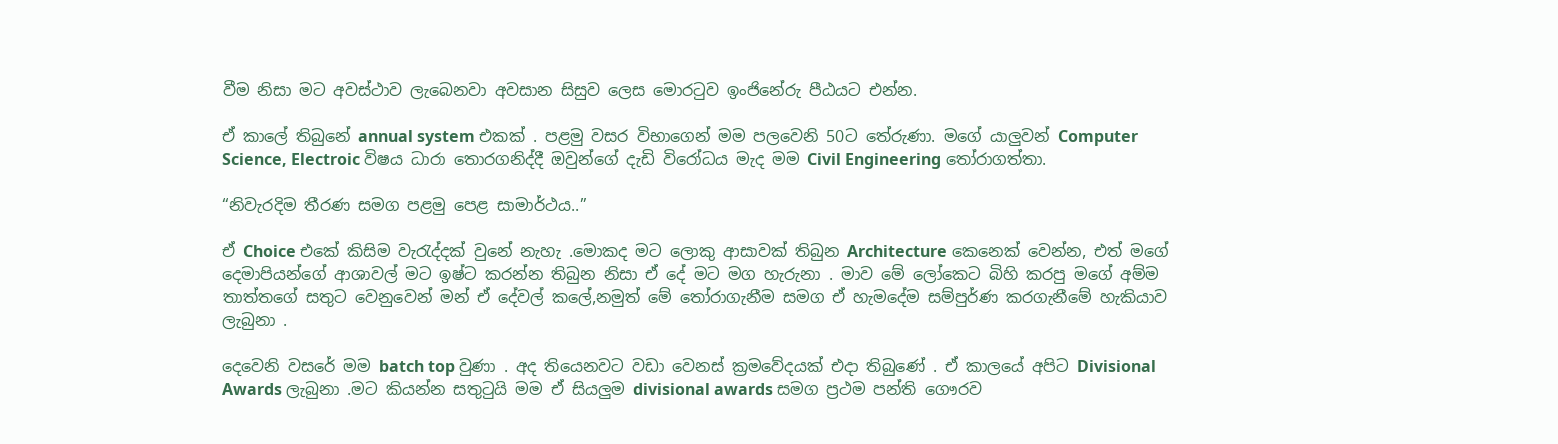වීම නිසා මට අවස්ථාව ලැබෙනවා අවසාන සිසුව ලෙස මොරටුව ඉංජිනේරු පීඨයට එන්න.

ඒ කාලේ තිබුනේ annual system එකක් . පළමු වසර විභාගෙන් මම පලවෙනි 50ට තේරුණා. මගේ යාලුවන් Computer Science, Electroic විෂය ධාරා තොරගනිද්දී ඔවුන්ගේ දැඩි විරෝධය මැද මම Civil Engineering තෝරාගත්තා.

“නිවැරදිම තීරණ සමග පළමු පෙළ සාමාර්ථය..”

ඒ Choice එකේ කිසිම වැරැද්දක් වුනේ නැහැ .මොකද මට ලොකු ආසාවක් තිබුන Architecture කෙනෙක් වෙන්න, එත් මගේ දෙමාපියන්ගේ ආශාවල් මට ඉෂ්ට කරන්න තිබුන නිසා ඒ දේ මට මග හැරුනා . මාව මේ ලෝකෙට බිහි කරපු මගේ අම්ම තාත්තගේ සතුට වෙනුවෙන් මන් ඒ දේවල් කලේ,නමුත් මේ තෝරාගැනීම සමග ඒ හැමදේම සම්පුර්ණ කරගැනීමේ හැකියාව ලැබුනා .

දෙවෙනි වසරේ මම batch top වුණා . අද තියෙනවට වඩා වෙනස් ක්‍රමවේදයක් එදා තිබුණේ . ඒ කාලයේ අපිට Divisional Awards ලැබුනා .මට කියන්න සතුටුයි මම ඒ සියලුම divisional awards සමග ප්‍රථම පන්ති ගෞරව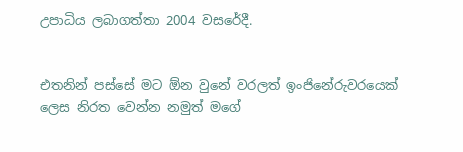උපාධිය ලබාගත්තා 2004 වසරේදී.


එතනින් පස්සේ මට ඕන වුනේ වරලත් ඉංජිනේරුවරයෙක් ලෙස නිරත වෙන්න නමුත් මගේ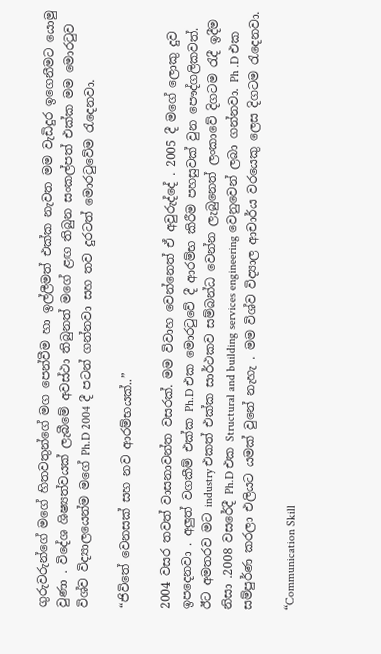ගුරුවරුන්ගේ මගේ හිතවතුන්ගේ මග පෙන්වීම හා ඉල්ලීමත් එක්ක නැවත මම වැඩිදුර ඉගෙනීමට යොමු වුණා . විදේශ ශිෂ්‍යත්වයක් ලැබීමේ අවස්ථා තිබුනත් මගේ ළඟ තිබුන සංකල්පත් එක්ක මම මොරටුව විශ්ව විද්‍යාලයෙන්ම මගේ Ph.D 2004 දී පටන් ගන්නවා සහ තව දුරටත් මොරටුවේම රැදෙනවා.

“ජිවිතේ වෙනසක් සහ නව ආරම්භයක්..”

2004 වසර තවත් වාසනාවන්ත වසරක්. මම විවාහ වෙන්නෙත් ඒ අවුරුද්දේ . 2005 දී මගේ ලොකු දුව ඉපදෙනවා . අලුත් වගකීම් එක්ක Ph.D එක මොරටුවේ දී ආරම්භ කිරීම පහසුවක් වුන පෞද්ගලිකවත්. ඊට අමතරව මට industry එකත් එක්ක සාර්ථකව සම්බන්ධ වෙන්න ලැබුනෙත් ලංකාවේ දිගටම රැදී ඉදීම නිසා .2008 වසරේදී Ph.D එක Structural and building services engineering වෙනුවෙන් ලබා ගන්නවා. Ph .D එක සම්පුර්ණ කරලා එලියට යමක් වුනේ නැහැ . මම විශ්ව විද්‍යාල ආචාර්ය වරයෙකු ලෙස දිගටම රැදෙනවා.

“Communication Skill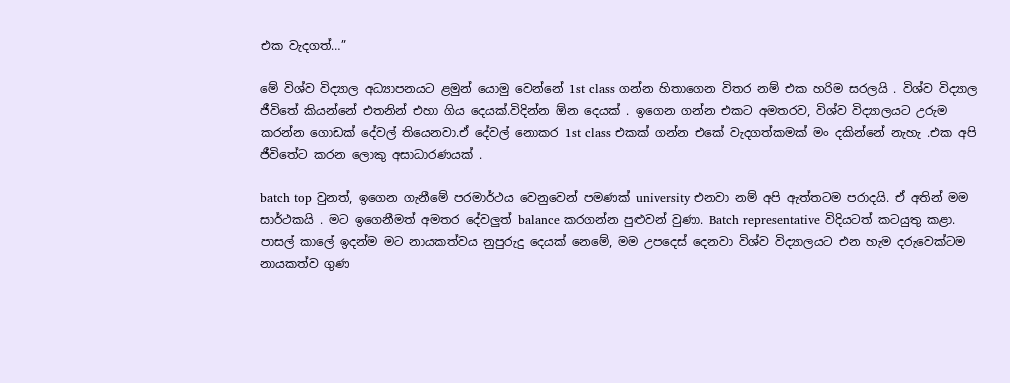එක වැදගත්…”

මේ විශ්ව විද්‍යාල අධ්‍යාපනයට ළමුන් යොමු වෙන්නේ 1st class ගන්න හිතාගෙන විතර නම් එක හරිම සරලයි . විශ්ව විද්‍යාල ජීවිතේ කියන්නේ එතනින් එහා ගිය දෙයක්.විදින්න ඕන දෙයක් . ඉගෙන ගන්න එකට අමතරව, විශ්ව විද්‍යාලයට උරුම කරන්න ගොඩක් දේවල් තියෙනවා.ඒ දේවල් නොකර 1st class එකක් ගන්න එකේ වැදගත්කමක් මං දකින්නේ නැහැ .එක අපි ජීවිතේට කරන ලොකු අසාධාරණයක් .

batch top වුනත්, ඉගෙන ගැනීමේ පරමාර්ථය වෙනුවෙන් පමණක් university එනවා නම් අපි ඇත්තටම පරාදයි. ඒ අතින් මම සාර්ථකයි . මට ඉගෙනීමත් අමතර දේවලුත් balance කරගන්න පුළුවන් වුණා. Batch representative විදියටත් කටයුතු කළා. පාසල් කාලේ ඉදන්ම මට නායකත්වය නුපුරුදු දෙයක් නෙමේ, මම උපදෙස් දෙනවා විශ්ව විද්‍යාලයට එන හැම දරුවෙක්ටම නායකත්ව ගුණ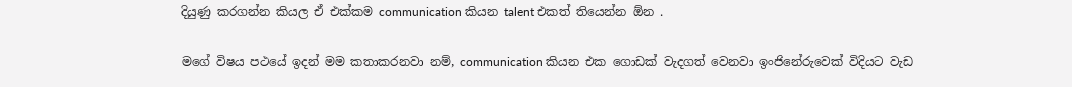දියුණු කරගන්න කියල ඒ එක්කම communication කියන talent එකත් තියෙන්න ඕන .

මගේ විෂය පථයේ ඉදන් මම කතාකරනවා නම්, communication කියන එක ගොඩක් වැදගත් වෙනවා ඉංජිනේරුවෙක් විදියට වැඩ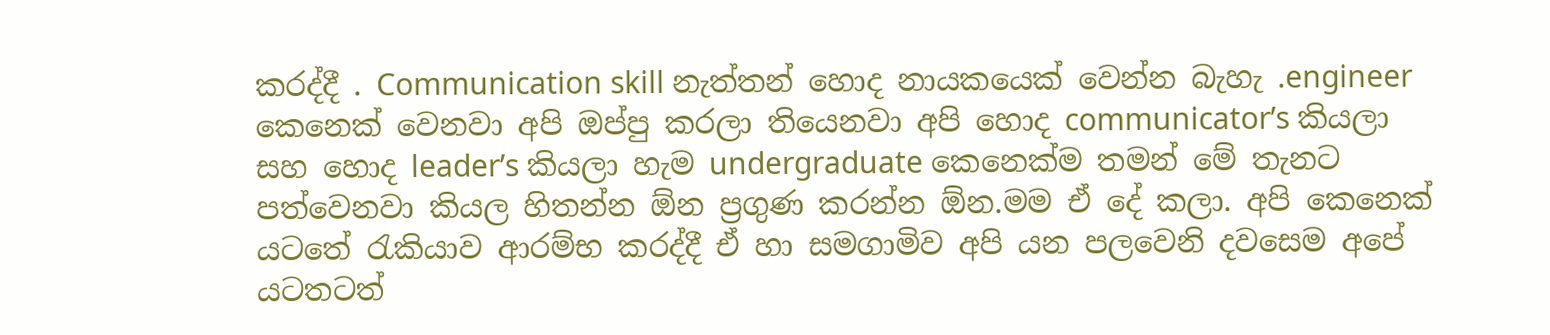කරද්දී . Communication skill නැත්තන් හොද නායකයෙක් වෙන්න බැහැ .engineer කෙනෙක් වෙනවා අපි ඔප්පු කරලා තියෙනවා අපි හොද communicator’s කියලා සහ හොද leader’s කියලා හැම undergraduate කෙනෙක්ම තමන් මේ තැනට පත්වෙනවා කියල හිතන්න ඕන ප්‍රගුණ කරන්න ඕන.මම ඒ දේ කලා. අපි කෙනෙක් යටතේ රැකියාව ආරම්භ කරද්දී ඒ හා සමගාමිව අපි යන පලවෙනි දවසෙම අපේ යටතටත්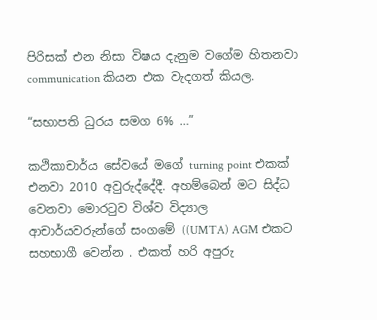පිරිසක් එන නිසා විෂය දැනුම වගේම හිතනවා communication කියන එක වැදගත් කියල.

“සභාපති ධුරය සමග 6% …”

කථිකාචාර්ය සේවයේ මගේ turning point එකක් එනවා 2010 අවුරුද්දේදී. අහම්බෙන් මට සිද්ධ වෙනවා මොරටුව විශ්ව විද්‍යාල ආචාර්යවරුන්ගේ සංගමේ ((UMTA) AGM එකට සහභාගී වෙන්න . එකත් හරි අපුරු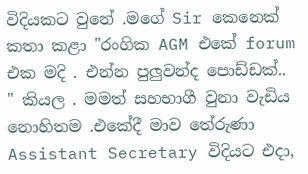විදියකට වුනේ .මගේ Sir කෙනෙක් කතා කළා "රංගික AGM එකේ forum එක මදි . එන්න පුලුවන්ද පොඩ්ඩක්.. " කියල . මමත් සහභාගී වුනා වැඩිය නොහිතම .එකේදී මාව තේරුණා Assistant Secretary විදියට එදා,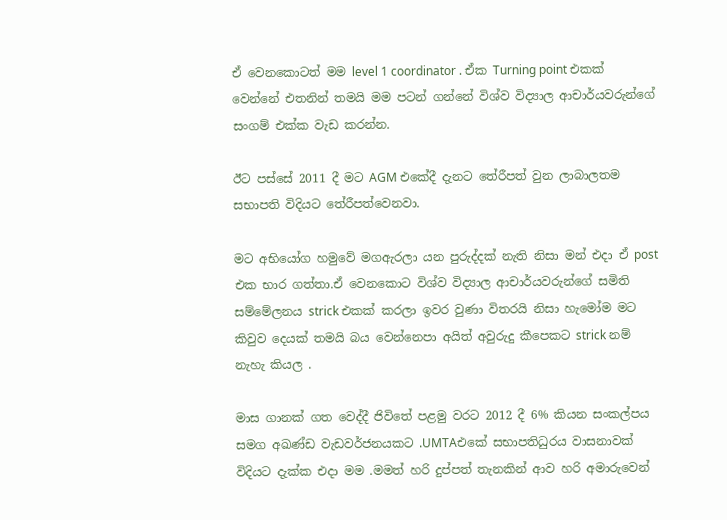ඒ වෙනකොටත් මම level 1 coordinator . ඒක Turning point එකක් වෙන්නේ එතනින් තමයි මම පටන් ගන්නේ විශ්ව විද්‍යාල ආචාර්යවරුන්ගේ සංගම් එක්ක වැඩ කරන්න.

ඊට පස්සේ 2011 දී මට AGM එකේදී දැනට තේරීපත් වුන ලාබාලතම සභාපති විදියට තේරීපත්වෙනවා.

මට අභියෝග හමුවේ මගඇරලා යන පුරුද්දක් නැති නිසා මන් එදා ඒ post එක භාර ගත්තා.ඒ වෙනකොට විශ්ව විද්‍යාල ආචාර්යවරුන්ගේ සමිති සම්මේලනය strick එකක් කරලා ඉවර වුණා විතරයි නිසා හැමෝම මට කිවුව දෙයක් තමයි බය වෙන්නෙපා අයිත් අවුරුදු කීපෙකට strick නම් නැහැ කියල .

මාස ගානක් ගත වෙද්දී ජිවිතේ පළමු වරට 2012 දී 6% කියන සංකල්පය සමග අඛණ්ඩ වැඩවර්ජනයකට .UMTAඑකේ සභාපතිධුරය වාසනාවක් විදියට දැක්ක එදා මම .මමත් හරි දුප්පත් තැනකින් ආව හරි අමාරුවෙන්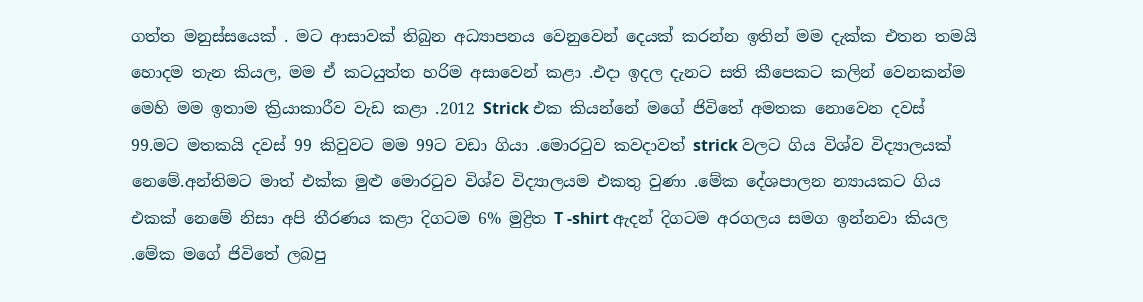ගත්ත මනුස්සයෙක් . මට ආසාවක් තිබුන අධ්‍යාපනය වෙනුවෙන් දෙයක් කරන්න ඉතින් මම දැක්ක එතන තමයි හොදම තැන කියල, මම ඒ කටයුත්ත හරිම අසාවෙන් කළා .එදා ඉදල දැනට සති කීපෙකට කලින් වෙනකන්ම මෙහි මම ඉතාම ක්‍රියාකාරීව වැඩ කළා .2012 Strick එක කියන්නේ මගේ ජිවිතේ අමතක නොවෙන දවස් 99.මට මතකයි දවස් 99 කිවුවට මම 99ට වඩා ගියා .මොරටුව කවදාවත් strick වලට ගිය විශ්ව විද්‍යාලයක් නෙමේ.අන්තිමට මාත් එක්ක මුළු මොරටුව විශ්ව විද්‍යාලයම එකතු වුණා .මේක දේශපාලන න්‍යායකට ගිය එකක් නෙමේ නිසා අපි තීරණය කළා දිගටම 6% මුද්‍රිත T -shirt ඇදන් දිගටම අරගලය සමග ඉන්නවා කියල .මේක මගේ ජිවිතේ ලබපු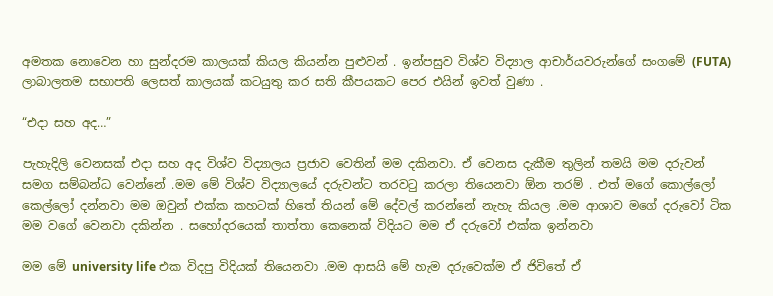අමතක නොවෙන හා සුන්දරම කාලයක් කියල කියන්න පුළුවන් . ඉන්පසුව විශ්ව විද්‍යාල ආචාර්යවරුන්ගේ සංගමේ (FUTA) ලාබාලතම සභාපති ලෙසත් කාලයක් කටයුතු කර සති කීපයකට පෙර එයින් ඉවත් වුණා .

“එදා සහ අද…”

පැහැදිලි වෙනසක් එදා සහ අද විශ්ව විද්‍යාලය ප්‍රජාව වෙතින් මම දකිනවා. ඒ වෙනස දැකීම තුලින් තමයි මම දරුවන් සමග සම්බන්ධ වෙන්නේ .මම මේ විශ්ව විද්‍යාලයේ දරුවන්ට තරවටු කරලා තියෙනවා ඕන තරම් . එත් මගේ කොල්ලෝ කෙල්ලෝ දන්නවා මම ඔවුන් එක්ක කහටක් හිතේ තියන් මේ දේවල් කරන්නේ නැහැ කියල .මම ආශාව මගේ දරුවෝ ටික මම වගේ වෙනවා දකින්න . සහෝදරයෙක් තාත්තා කෙනෙක් විදියට මම ඒ දරුවෝ එක්ක ඉන්නවා

මම මේ university life එක විදපු විදියක් තියෙනවා .මම ආසයි මේ හැම දරුවෙක්ම ඒ ජිවිතේ ඒ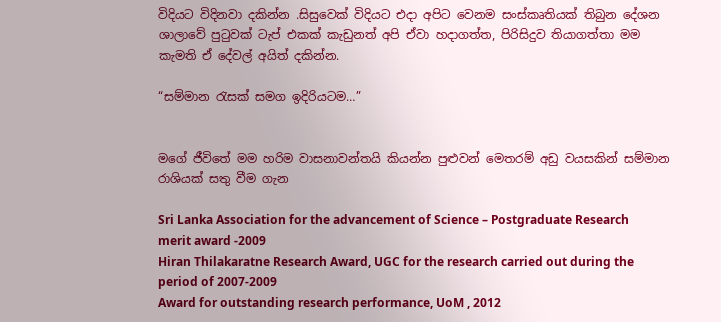විදියට විදිනවා දකින්න .සිසුවෙක් විදියට එදා අපිට වෙනම සංස්කෘතියක් තිබුන දේශන ශාලාවේ පුටුවක් ටැප් එකක් කැඩුනත් අපි ඒවා හදාගත්ත, පිරිසිදුව තියාගත්තා මම කැමති ඒ දේවල් අයිත් දකින්න.

“සම්මාන රැසක් සමග ඉදිරියටම…”


මගේ ජීවිතේ මම හරිම වාසනාවන්තයි කියන්න පුළුවන් මෙතරම් අඩු වයසකින් සම්මාන රාශියක් සතු වීම ගැන

Sri Lanka Association for the advancement of Science – Postgraduate Research merit award -2009
Hiran Thilakaratne Research Award, UGC for the research carried out during the period of 2007-2009
Award for outstanding research performance, UoM , 2012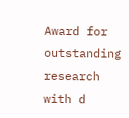Award for outstanding research with d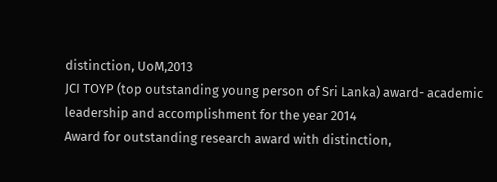distinction, UoM,2013
JCI TOYP (top outstanding young person of Sri Lanka) award- academic leadership and accomplishment for the year 2014
Award for outstanding research award with distinction,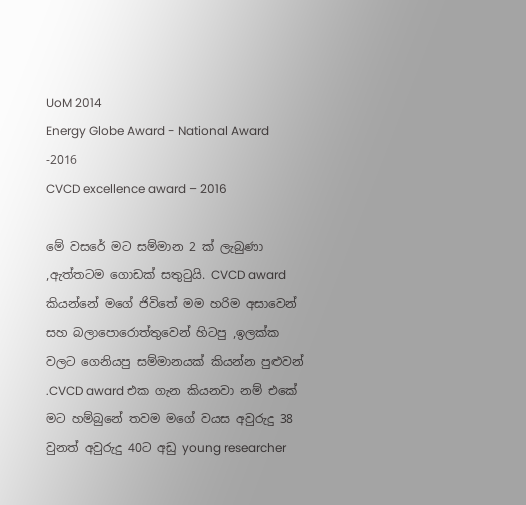UoM 2014
Energy Globe Award - National Award -2016
CVCD excellence award – 2016

මේ වසරේ මට සම්මාන 2 ක් ලැබුණා ,ඇත්තටම ගොඩක් සතුටුයි. CVCD award කියන්නේ මගේ ජිවිතේ මම හරිම අසාවෙන් සහ බලාපොරොත්තුවෙන් හිටපු ,ඉලක්ක වලට ගෙනියපු සම්මානයක් කියන්න පුළුවන් .CVCD award එක ගැන කියනවා නම් එකේ මට හම්බුනේ තවම මගේ වයස අවුරුදු 38 වුනත් අවුරුදු 40ට අඩු young researcher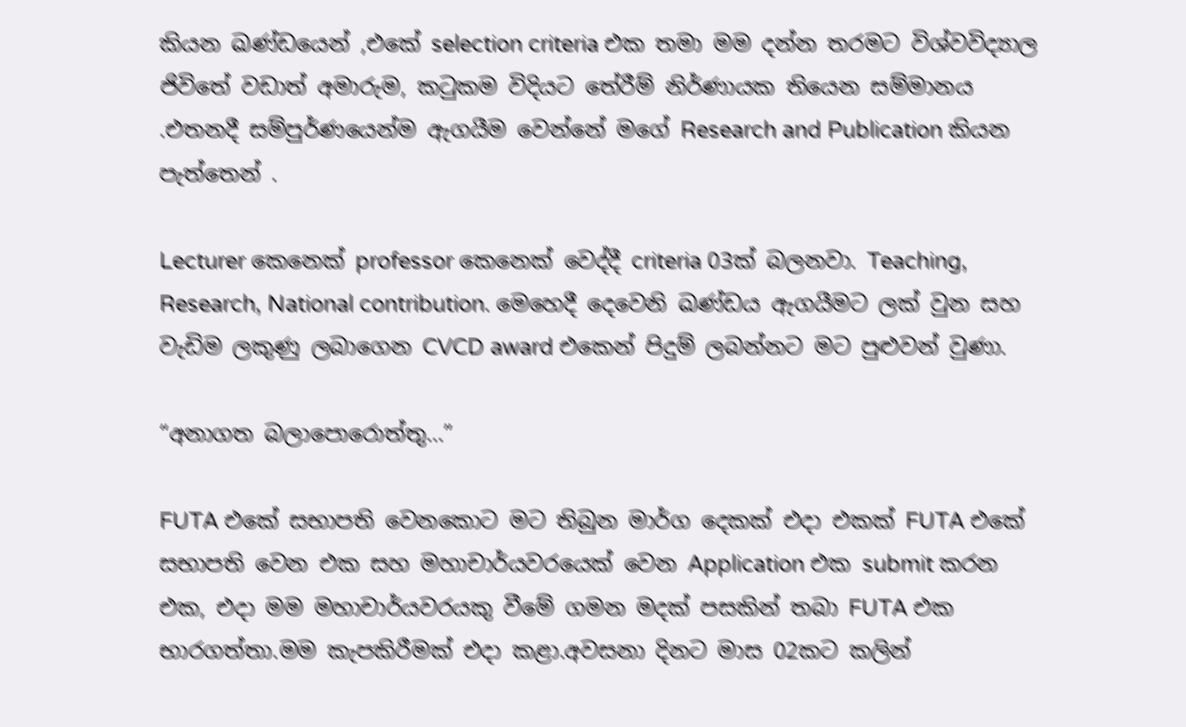කියන ඛණ්ඩයෙන් ,එකේ selection criteria එක තමා මම දන්න තරමට විශ්වවිද්‍යාල ජිවිතේ වඩාත් අමාරුම, කටුකම විදියට තේරීම් නිර්ණායක තියෙන සම්මානය .එතනදී සම්පුර්ණයෙන්ම ඇගයීම වෙන්නේ මගේ Research and Publication කියන පැත්තෙන් .

Lecturer කෙනෙක් professor කෙනෙක් වෙද්දී criteria 03ක් බලනවා. Teaching, Research, National contribution. මෙහෙදී දෙවෙනි ඛණ්ඩය ඇගයීමට ලක් වුන සහ වැඩිම ලකුණු ලබාගෙන CVCD award එකෙන් පිදුම් ලබන්නට මට පුළුවන් වුණා.

“අනාගත බලාපොරොත්තු…”

FUTA එකේ සභාපති වෙනකොට මට තිබුන මාර්ග දෙකක් එදා එකක් FUTA එකේ සභාපති වෙන එක සහ මහාචාර්යවරයෙක් වෙන Application එක submit කරන එක, එදා මම මහාචාර්යවරයකු වීමේ ගමන මදක් පසකින් තබා FUTA එක භාරගත්තා.මම කැපකිරීමක් එදා කළා.අවසනා දිනට මාස 02කට කලින්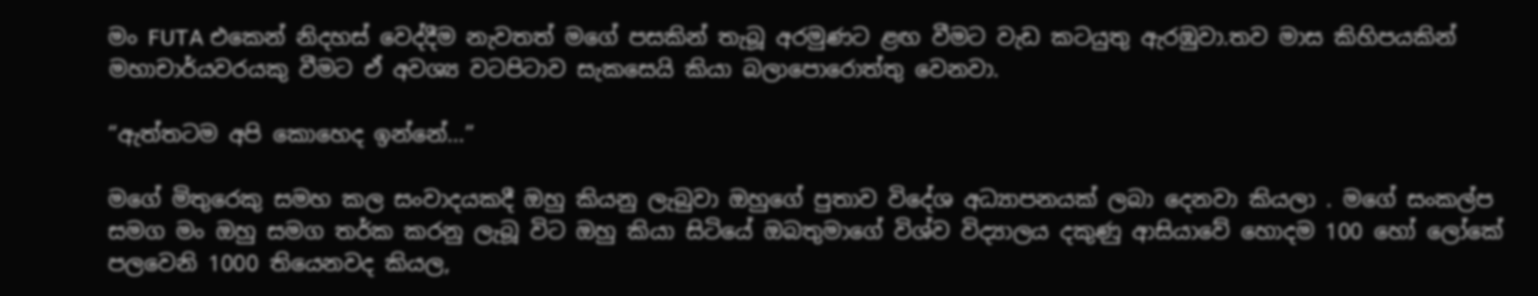මං FUTA එකෙන් නිදහස් වෙද්දීම නැවතත් මගේ පසකින් තැබූ අරමුණට ළඟ වීමට වැඩ කටයුතු ඇරඹුවා.තව මාස කිහිපයකින් මහාචාර්යවරයකු වීමට ඒ අවශ්‍ය වටපිටාව සැකසෙයි කියා බලාපොරොත්තු වෙනවා.

“ඇත්තටම අපි කොහෙද ඉන්නේ…”

මගේ මිතුරෙකු සමහ කල සංවාදයකදී ඔහු කියනු ලැබුවා ඔහුගේ පුතාව විදේශ අධ්‍යාපනයක් ලබා දෙනවා කියලා . මගේ සංකල්ප සමග මං ඔහු සමග තර්ක කරනු ලැබූ විට ඔහු කියා සිටියේ ඔබතුමාගේ විශ්ව විද්‍යාලය දකුණු ආසියාවේ හොදම 100 හෝ ලෝකේ පලවෙනි 1000 තියෙනවද කියල,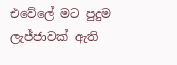එවේලේ මට පුදුම ලැජ්ජාවක් ඇති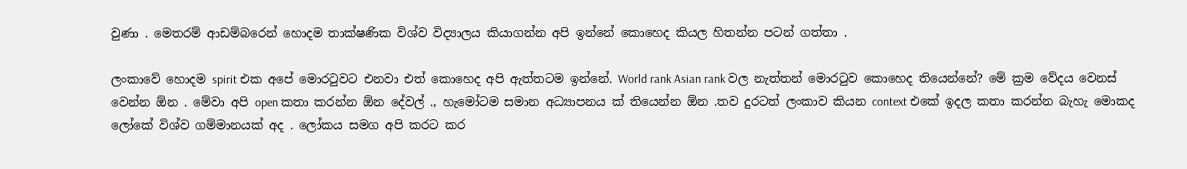වුණා . මෙතරම් ආඩම්බරෙන් හොදම තාක්ෂණික විශ්ව විද්‍යාලය කියාගන්න අපි ඉන්නේ කොහෙද කියල හිතන්න පටන් ගත්තා .

ලංකාවේ හොදම spirit එක අපේ මොරටුවට එනවා එත් කොහෙද අපි ඇත්තටම ඉන්නේ. World rank Asian rank වල නැත්තන් මොරටුව කොහෙද තියෙන්නේ? මේ ක්‍රම වේදය වෙනස් වෙන්න ඕන . මේවා අපි open කතා කරන්න ඕන දේවල් ., හැමෝටම සමාන අධ්‍යාපනය ක් තියෙන්න ඕන .තව දුරටත් ලංකාව කියන context එකේ ඉදල කතා කරන්න බැහැ මොකද ලෝකේ විශ්ව ගම්මානයක් අද . ලෝකය සමග අපි කරට කර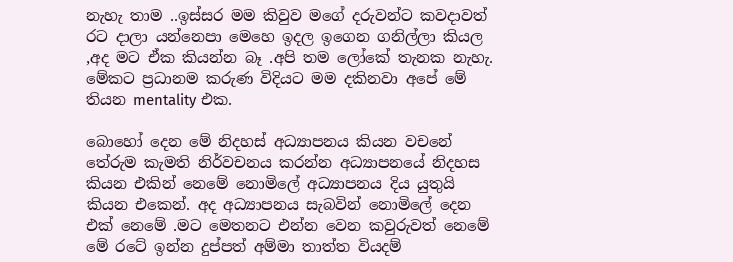නැහැ තාම ..ඉස්සර මම කිවුව මගේ දරුවන්ට කවදාවත් රට දාලා යන්නෙපා මෙහෙ ඉදල ඉගෙන ගනිල්ලා කියල ,අද මට ඒක කියන්න බෑ .අපි තම ලෝකේ තැනක නැහැ. මේකට ප්‍රධානම කරුණ විදියට මම දකිනවා අපේ මේ තියන mentality එක.

බොහෝ දෙන මේ නිදහස් අධ්‍යාපනය කියන වචනේ තේරුම කැමති නිර්වචනය කරන්න අධ්‍යාපනයේ නිදහස කියන එකින් නෙමේ නොමිලේ අධ්‍යාපනය දිය යුතුයි කියන එකෙන්. අද අධ්‍යාපනය සැබවින් නොමිලේ දෙන එක් නෙමේ .මට මෙතනට එන්න වෙන කවුරුවත් නෙමේ මේ රටේ ඉන්න දුප්පත් අම්මා තාත්ත වියදම්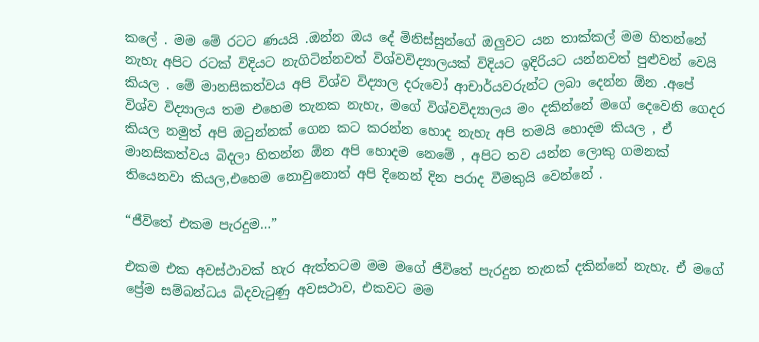කලේ . මම මේ රටට ණයයි .ඔන්න ඔය දේ මිනිස්සුන්ගේ ඔලුවට යන තාක්කල් මම හිතන්නේ නැහැ අපිට රටක් විදියට නැගිටින්නවත් විශ්වවිද්‍යාලයක් විදියට ඉදිරියට යන්නවත් පුළුවන් වෙයි කියල . මේ මානසිකත්වය අපි විශ්ව විද්‍යාල දරුවෝ ආචාර්යවරුන්ට ලබා දෙන්න ඕන .අපේ විශ්ව විද්‍යාලය තම එහෙම තැනක නැහැ, මගේ විශ්වවිද්‍යාලය මං දකින්නේ මගේ දෙවෙනි ගෙදර කියල නමුත් අපි ඔටුන්නක් ගෙන කට කරන්න හොද නැහැ අපි තමයි හොදම කියල , ඒ මානසිකත්වය බිදලා හිතන්න ඕන අපි හොදම නෙමේ , අපිට තව යන්න ලොකු ගමනක් තියෙනවා කියල,එහෙම නොවුනොත් අපි දිනෙන් දින පරාද වීමකුයි වෙන්නේ .

“ජීවිතේ එකම පැරදුම…”

එකම එක අවස්ථාවක් හැර ඇත්තටම මම මගේ ජීවිතේ පැරදුන තැනක් දකින්නේ නැහැ. ඒ මගේ ප්‍රේම සම්බන්ධය බිදවැටුණු අවසථාව, එකවට මම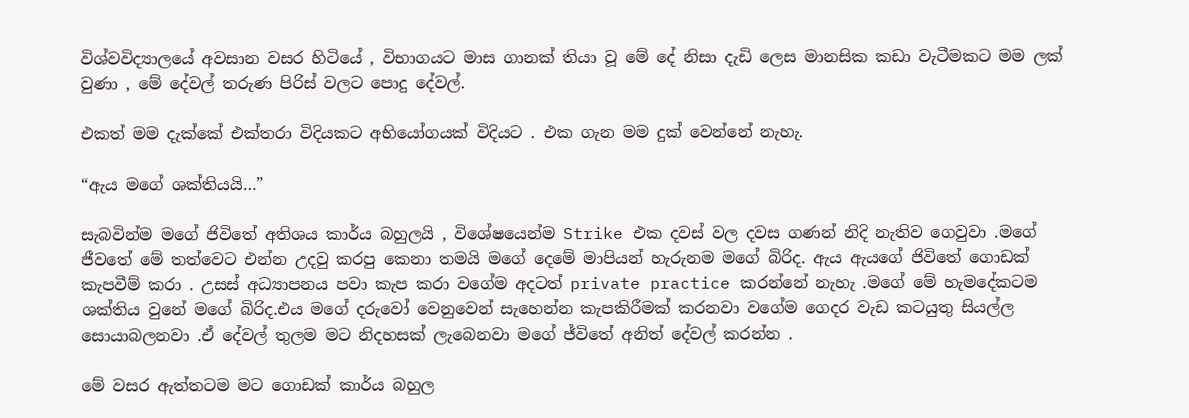විශ්වවිද්‍යාලයේ අවසාන වසර හිටියේ , විභාගයට මාස ගානක් තියා වූ මේ දේ නිසා දැඩි ලෙස මානසික කඩා වැටීමකට මම ලක් වුණා , මේ දේවල් තරුණ පිරිස් වලට පොදු දේවල්.

එකත් මම දැක්කේ එක්තරා විදියකට අභියෝගයක් විදියට . එක ගැන මම දුක් වෙන්නේ නැහැ.

“ඇය මගේ ශක්තියයි…”

සැබවින්ම මගේ ජිවිතේ අතිශය කාර්ය බහුලයි , විශේෂයෙන්ම Strike එක දවස් වල දවස ගණන් නිදි නැතිව ගෙවුවා .මගේ ජීවතේ මේ තත්වෙට එන්න උදවු කරපු කෙනා තමයි මගේ දෙමේ මාපියන් හැරුනම මගේ බිරිද. ඇය ඇයගේ ජිවිතේ ගොඩක් කැපවීම් කරා . උසස් අධ්‍යාපනය පවා කැප කරා වගේම අදටත් private practice කරන්නේ නැහැ .මගේ මේ හැමදේකටම ශක්තිය වුනේ මගේ බිරිද.එය මගේ දරුවෝ වෙනුවෙන් සැහෙන්න කැපකිරීමක් කරනවා වගේම ගෙදර වැඩ කටයුතු සියල්ල සොයාබලනවා .ඒ දේවල් තුලම මට නිදහසක් ලැබෙනවා මගේ ජ්විතේ අනිත් දේවල් කරන්න .

මේ වසර ඇත්තටම මට ගොඩක් කාර්ය බහුල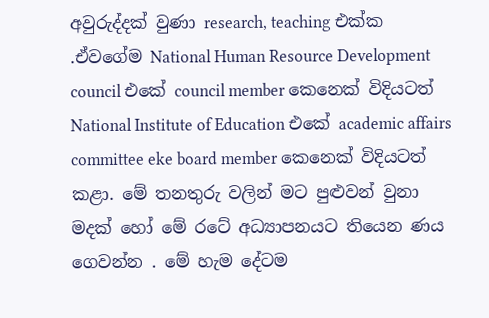අවුරුද්දක් වුණා research, teaching එක්ක .ඒවගේම National Human Resource Development council එකේ council member කෙනෙක් විදියටත් National Institute of Education එකේ academic affairs committee eke board member කෙනෙක් විදියටත් කළා. මේ තනතුරු වලින් මට පුළුවන් වුනා මදක් හෝ මේ රටේ අධ්‍යාපනයට තියෙන ණය ගෙවන්න . මේ හැම දේටම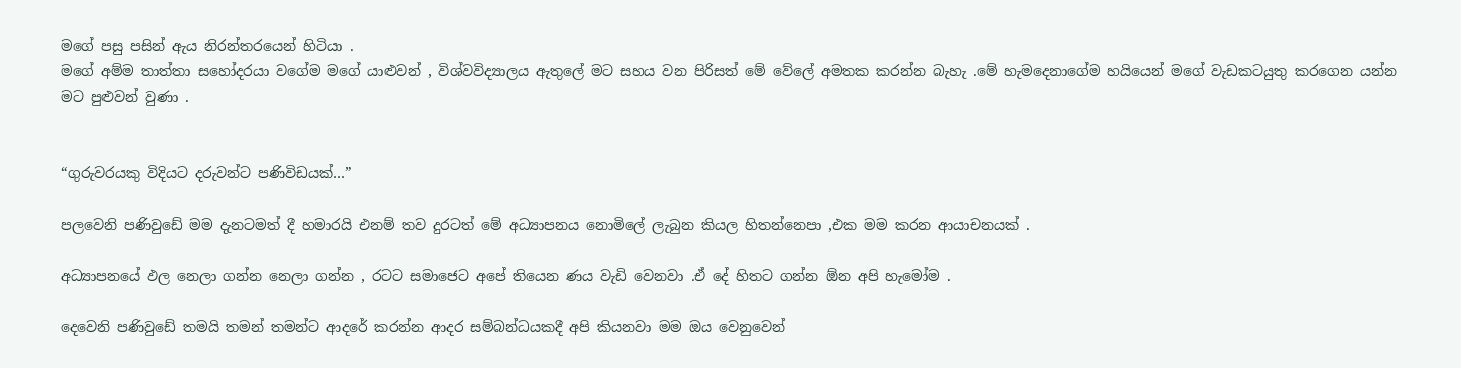මගේ පසු පසින් ඇය නිරන්තරයෙන් හිටියා .
මගේ අම්ම තාත්තා සහෝදරයා වගේම මගේ යාළුවන් , විශ්වවිද්‍යාලය ඇතුලේ මට සහය වන පිරිසත් මේ වේලේ අමතක කරන්න බැහැ .මේ හැමදෙනාගේම හයියෙන් මගේ වැඩකටයුතු කරගෙන යන්න මට පුළුවන් වුණා .


“ගුරුවරයකු විදියට දරුවන්ට පණිවිඩයක්…”

පලවෙනි පණිවුඩේ මම දැනටමත් දී හමාරයි එනම් තව දුරටත් මේ අධ්‍යාපනය නොමිලේ ලැබුන කියල හිතන්නෙපා ,එක මම කරන ආයාචනයක් .

අධ්‍යාපනයේ ඵල නෙලා ගන්න නෙලා ගන්න , රටට සමාජෙට අපේ තියෙන ණය වැඩි වෙනවා .ඒ දේ හිතට ගන්න ඕන අපි හැමෝම .

දෙවෙනි පණිවුඩේ තමයි තමන් තමන්ට ආදරේ කරන්න ආදර සම්බන්ධයකදී අපි කියනවා මම ඔය වෙනුවෙන්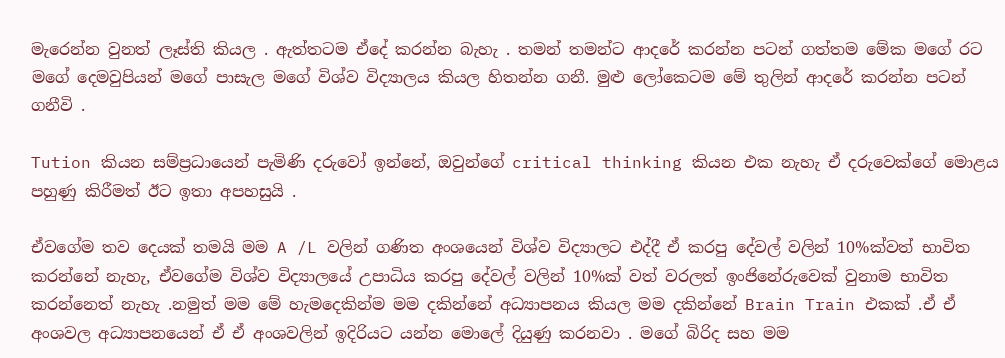මැරෙන්න වුනත් ලෑස්ති කියල . ඇත්තටම ඒදේ කරන්න බැහැ . තමන් තමන්ට ආදරේ කරන්න පටන් ගත්තම මේක මගේ රට මගේ දෙමවුපියන් මගේ පාසැල මගේ විශ්ව විද්‍යාලය කියල හිතන්න ගනී. මුළු ලෝකෙටම මේ තුලින් ආදරේ කරන්න පටන් ගනීවි .

Tution කියන සම්ප්‍රධායෙන් පැමිණි දරුවෝ ඉන්නේ, ඔවුන්ගේ critical thinking කියන එක නැහැ ඒ දරුවෙක්ගේ මොළය පහුණු කිරීමත් ඊට ඉතා අපහසුයි .

ඒවගේම තව දෙයක් තමයි මම A /L වලින් ගණිත අංශයෙන් විශ්ව විද්‍යාලට එද්දී ඒ කරපු දේවල් වලින් 10%ක්වත් භාවිත කරන්නේ නැහැ, ඒවගේම විශ්ව විද්‍යාලයේ උපාධිය කරපු දේවල් වලින් 10%ක් වත් වරලත් ඉංජිනේරුවෙක් වුනාම භාවිත කරන්නෙත් නැහැ .නමුත් මම මේ හැමදෙකින්ම මම දකින්නේ අධ්‍යාපනය කියල මම දකින්නේ Brain Train එකක් .ඒ ඒ අංශවල අධ්‍යාපනයෙන් ඒ ඒ අංශවලින් ඉදිරියට යන්න මොලේ දියුණු කරනවා . මගේ බිරිද සහ මම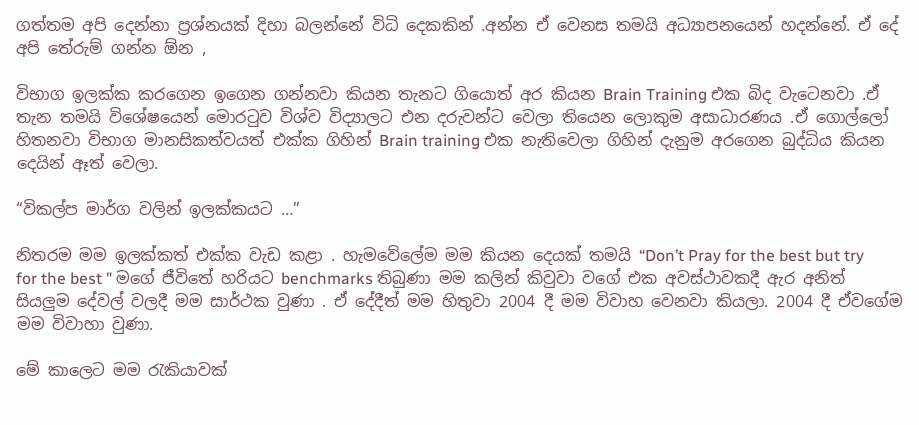ගත්තම අපි දෙන්නා ප්‍රශ්නයක් දිහා බලන්නේ විධි දෙකකින් .අන්න ඒ වෙනස තමයි අධ්‍යාපනයෙන් හදන්නේ. ඒ දේ අපි තේරුම් ගන්න ඕන ,

විභාග ඉලක්ක කරගෙන ඉගෙන ගන්නවා කියන තැනට ගියොත් අර කියන Brain Training එක බිද වැටෙනවා .ඒ තැන තමයි විශේෂයෙන් මොරටුව විශ්ව විද්‍යාලට එන දරුවන්ට වෙලා තියෙන ලොකුම අසාධාරණය .ඒ ගොල්ලෝ හිතනවා විභාග මානසිකත්වයත් එක්ක ගිහින් Brain training එක නැතිවෙලා ගිහින් දැනුම අරගෙන බුද්ධිය කියන දෙයින් ඈත් වෙලා.

“විකල්ප මාර්ග වලින් ඉලක්කයට …”

නිතරම මම ඉලක්කත් එක්ක වැඩ කළා . හැමවේලේම මම කියන දෙයක් තමයි “Don’t Pray for the best but try for the best " මගේ ජීවිතේ හරියට benchmarks තිබුණා මම කලින් කිවුවා වගේ එක අවස්ථාවකදී ඇර අනිත් සියලුම දේවල් වලදී මම සාර්ථක වුණා . ඒ දේදීත් මම හිතුවා 2004 දී මම විවාහ වෙනවා කියලා. 2004 දී ඒවගේම මම විවාහා වුණා.

මේ කාලෙට මම රැකියාවක්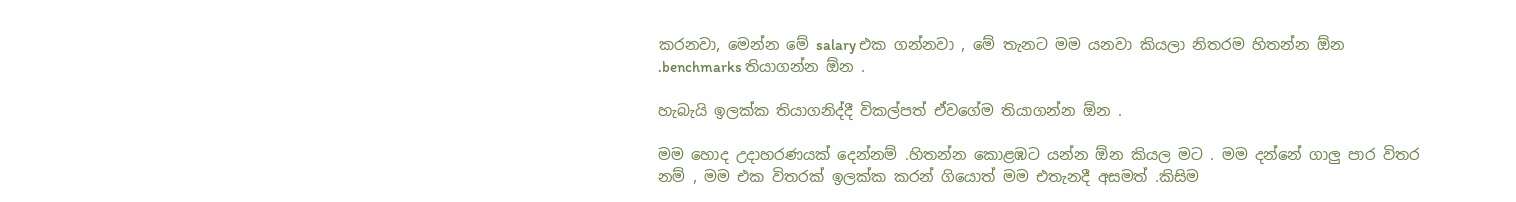කරනවා, මෙන්න මේ salary එක ගන්නවා , මේ තැනට මම යනවා කියලා නිතරම හිතන්න ඕන .benchmarks තියාගන්න ඕන .

හැබැයි ඉලක්ක තියාගනිද්දී විකල්පත් ඒවගේම තියාගන්න ඕන .

මම හොද උදාහරණයක් දෙන්නම් .හිතන්න කොළඹට යන්න ඕන කියල මට . මම දන්නේ ගාලු පාර විතර නම් , මම එක විතරක් ඉලක්ක කරන් ගියොත් මම එතැනදී අසමත් .කිසිම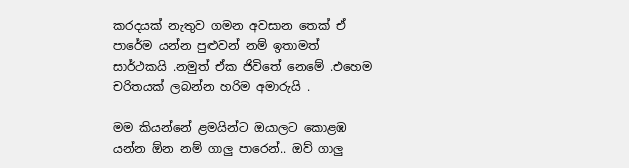කරදයක් නැතුව ගමන අවසාන තෙක් ඒ පාරේම යන්න පුළුවන් නම් ඉතාමත් සාර්ථකයි .නමුත් ඒක ජිවිතේ නෙමේ .එහෙම චරිතයක් ලබන්න හරිම අමාරුයි .

මම කියන්නේ ළමයින්ට ඔයාලට කොළඹ යන්න ඕන නම් ගාලු පාරෙන්.. ඔව් ගාලු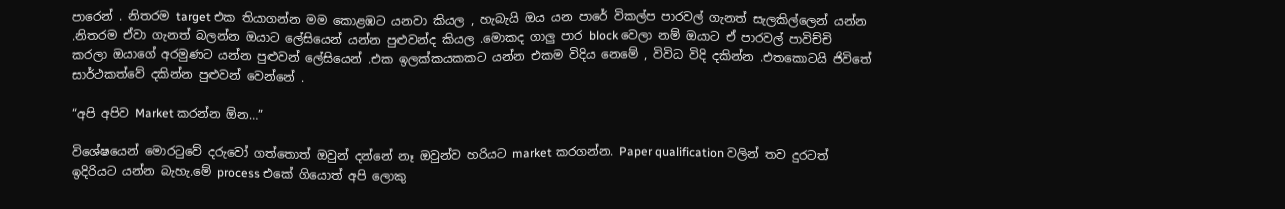පාරෙන් . නිතරම target එක තියාගන්න මම කොළඹට යනවා කියල , හැබැයි ඔය යන පාරේ විකල්ප පාරවල් ගැනත් සැලකිල්ලෙන් යන්න .නිතරම ඒවා ගැනත් බලන්න ඔයාට ලේසියෙන් යන්න පුළුවන්ද කියල .මොකද ගාලු පාර block වෙලා නම් ඔයාට ඒ පාරවල් පාවිච්චි කරලා ඔයාගේ අරමුණට යන්න පුළුවන් ලේසියෙන් .එක ඉලක්කයකකට යන්න එකම විදිය නෙමේ , විවිධ විදි දකින්න .එතකොටයි ජිවිතේ සාර්ථකත්වේ දකින්න පුළුවන් වෙන්නේ .

“අපි අපිව Market කරන්න ඕන…”

විශේෂයෙන් මොරටුවේ දරුවෝ ගත්තොත් ඔවුන් දන්නේ නෑ ඔවුන්ව හරියට market කරගන්න. Paper qualification වලින් තව දුරටත් ඉදිරියට යන්න බැහැ.මේ process එකේ ගියොත් අපි ලොකු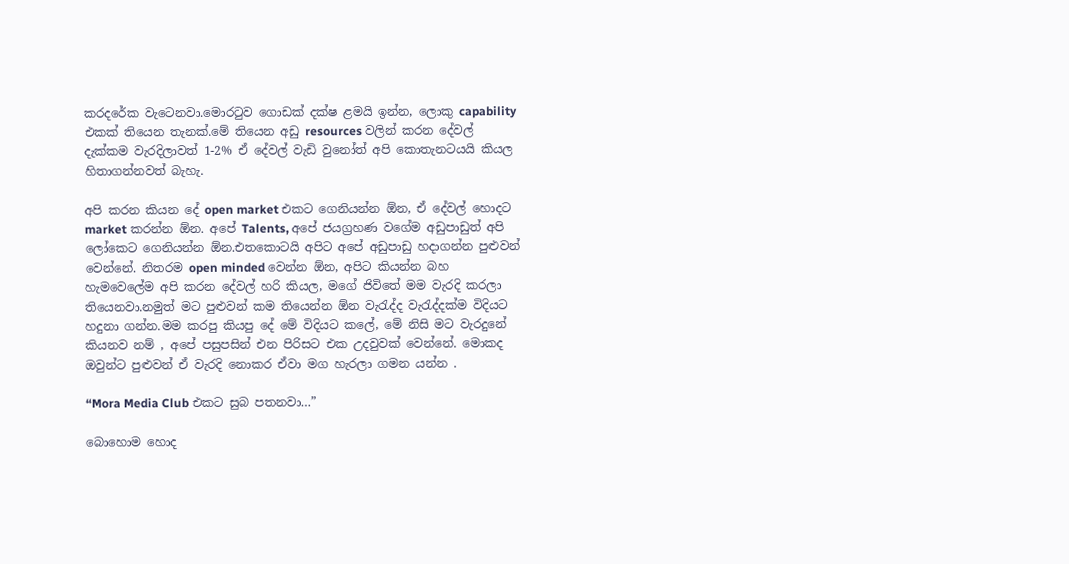කරදරේක වැටෙනවා.මොරටුව ගොඩක් දක්ෂ ළමයි ඉන්න, ලොකු capability එකක් තියෙන තැනක්.මේ තියෙන අඩු resources වලින් කරන දේවල් දැක්කම වැරදිලාවත් 1-2% ඒ දේවල් වැඩි වුනෝත් අපි කොතැනටයයි කියල හිතාගන්නවත් බැහැ.

අපි කරන කියන දේ open market එකට ගෙනියන්න ඕන, ඒ දේවල් හොදට market කරන්න ඕන. අපේ Talents, අපේ ජයග්‍රහණ වගේම අඩුපාඩුත් අපි ලෝකෙට ගෙනියන්න ඕන.එතකොටයි අපිට අපේ අඩුපාඩු හදාගන්න පුළුවන් වෙන්නේ. නිතරම open minded වෙන්න ඕන, අපිට කියන්න බහ හැමවෙලේම අපි කරන දේවල් හරි කියල, මගේ ජිවිතේ මම වැරදි කරලා තියෙනවා.නමුත් මට පුළුවන් කම තියෙන්න ඕන වැරැද්ද වැරැද්දක්ම විදියට හදුනා ගන්න.මම කරපු කියපු දේ මේ විදියට කලේ, මේ නිසි මට වැරදුනේ කියනව නම් , අපේ පසුපසින් එන පිරිසට එක උදවුවක් වෙන්නේ. මොකද ඔවුන්ට පුළුවන් ඒ වැරදි නොකර ඒවා මග හැරලා ගමන යන්න .

“Mora Media Club එකට සුබ පතනවා…”

බොහොම හොද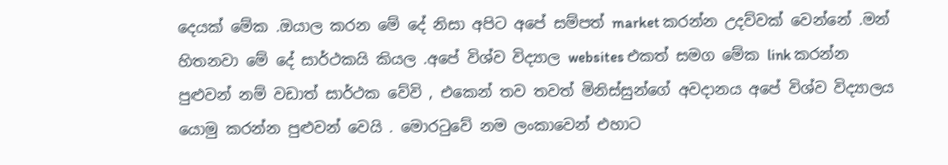දෙයක් මේක .ඔයාල කරන මේ දේ නිසා අපිට අපේ සම්පත් market කරන්න උදව්වක් වෙන්නේ .මන් හිතනවා මේ දේ සාර්ථකයි කියල .අපේ විශ්ව විද්‍යාල websites එකත් සමග මේක link කරන්න පුළුවන් නම් වඩාත් සාර්ථක වේවි , එකෙන් තව තවත් මිනිස්සුන්ගේ අවදානය අපේ විශ්ව විද්‍යාලය යොමු කරන්න පුළුවන් වෙයි . මොරටුවේ නම ලංකාවෙන් එහාට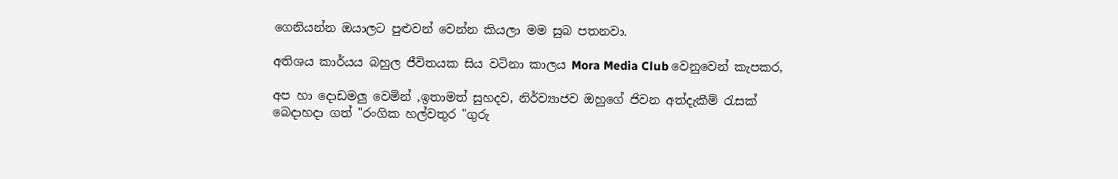ගෙනියන්න ඔයාලට පුළුවන් වෙන්න කියලා මම සුබ පතනවා.

අතිශය කාර්යය බහුල ජීවිතයක සිය වටිනා කාලය Mora Media Club වෙනුවෙන් කැපකර,

අප හා දොඩමලු වෙමින් ,ඉතාමත් සුහදව, නිර්ව්‍යාජව ඔහුගේ ජිවන අත්දැකීම් රැසක් බෙදාහදා ගත් "රංගික හල්වතුර "ගුරු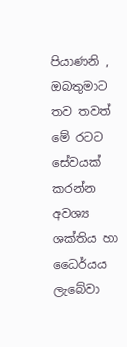පියාණනි , ඔබතුමාට තව තවත් මේ රටට සේවයක් කරන්න අවශ්‍ය ශක්තිය හා ධෛර්යය ලැබේවා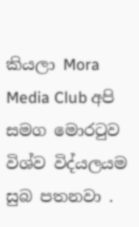කියලා Mora Media Club අපි සමග මොරටුව විශ්ව විද්යලයම සුබ පතනවා .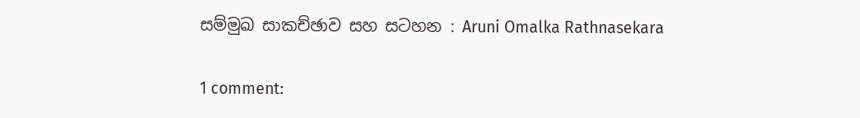සම්මුඛ සාකච්ඡාව සහ සටහන : Aruni Omalka Rathnasekara

1 comment: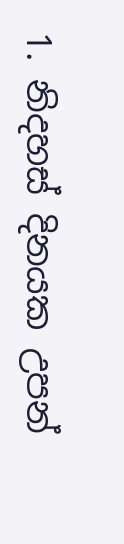1. නිදහස් දිනයක උපන්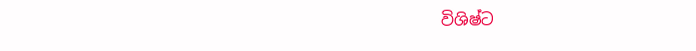විශිෂ්ට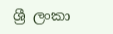ශ්‍රී ලංකා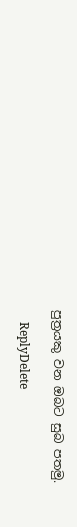පුත්‍රයකු වන ඔබට සුබ පතමු.

    ReplyDelete